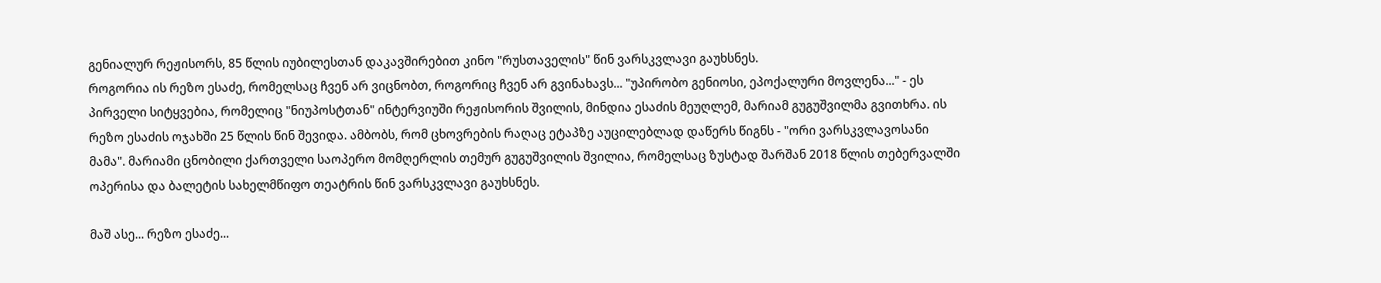გენიალურ რეჟისორს, 85 წლის იუბილესთან დაკავშირებით კინო "რუსთაველის" წინ ვარსკვლავი გაუხსნეს.
როგორია ის რეზო ესაძე, რომელსაც ჩვენ არ ვიცნობთ, როგორიც ჩვენ არ გვინახავს... "უპირობო გენიოსი, ეპოქალური მოვლენა..." - ეს პირველი სიტყვებია, რომელიც "ნიუპოსტთან" ინტერვიუში რეჟისორის შვილის, მინდია ესაძის მეუღლემ, მარიამ გუგუშვილმა გვითხრა. ის რეზო ესაძის ოჯახში 25 წლის წინ შევიდა. ამბობს, რომ ცხოვრების რაღაც ეტაპზე აუცილებლად დაწერს წიგნს - "ორი ვარსკვლავოსანი მამა". მარიამი ცნობილი ქართველი საოპერო მომღერლის თემურ გუგუშვილის შვილია, რომელსაც ზუსტად შარშან 2018 წლის თებერვალში ოპერისა და ბალეტის სახელმწიფო თეატრის წინ ვარსკვლავი გაუხსნეს.

მაშ ასე... რეზო ესაძე...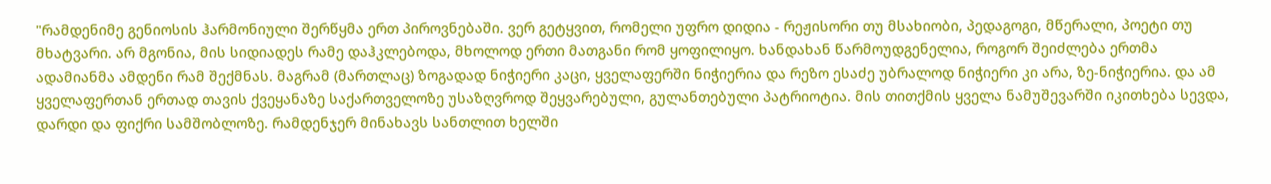"რამდენიმე გენიოსის ჰარმონიული შერწყმა ერთ პიროვნებაში. ვერ გეტყვით, რომელი უფრო დიდია - რეჟისორი თუ მსახიობი, პედაგოგი, მწერალი, პოეტი თუ მხატვარი. არ მგონია, მის სიდიადეს რამე დაჰკლებოდა, მხოლოდ ერთი მათგანი რომ ყოფილიყო. ხანდახან წარმოუდგენელია, როგორ შეიძლება ერთმა ადამიანმა ამდენი რამ შექმნას. მაგრამ (მართლაც) ზოგადად ნიჭიერი კაცი, ყველაფერში ნიჭიერია და რეზო ესაძე უბრალოდ ნიჭიერი კი არა, ზე-ნიჭიერია. და ამ ყველაფერთან ერთად თავის ქვეყანაზე საქართველოზე უსაზღვროდ შეყვარებული, გულანთებული პატრიოტია. მის თითქმის ყველა ნამუშევარში იკითხება სევდა, დარდი და ფიქრი სამშობლოზე. რამდენჯერ მინახავს სანთლით ხელში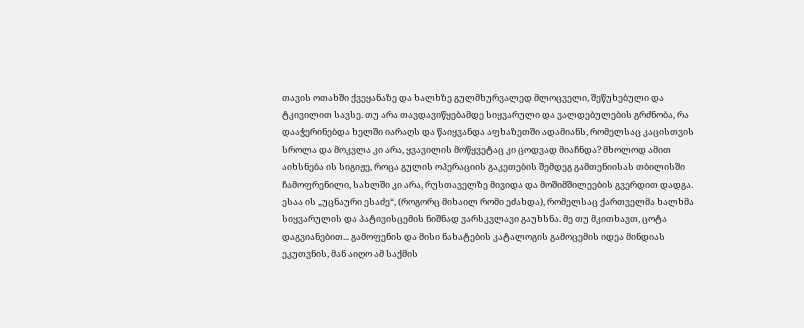თავის ოთახში ქვეყანაზე და ხალხზე გულმხურვალედ მლოცველი, შეწუხებული და ტკივილით სავსე. თუ არა თავდავიწყებამდე სიყვარული და ვალდებულების გრძნობა, რა დააჭერინებდა ხელში იარაღს და წაიყვანდა აფხაზეთში ადამიანს, რომელსაც კაცისთვის სროლა და მოკვლა კი არა, ყვავილის მოწყვეტაც კი ცოდვად მიაჩნდა? მხოლოდ ამით აიხსნება ის სიგიჟე, როცა გულის ოპერაციის გაკეთების შემდეგ გამთენიისას თბილისში ჩამოფრენილი, სახლში კი არა, რუსთაველზე მივიდა და მოშიმშილეების გვერდით დადგა. ესაა ის „უცნაური ესაძე“, (როგორც მიხაილ რომი ეძახდა), რომელსაც ქართველმა ხალხმა სიყვარულის და პატივისცემის ნიშნად ვარსკვლავი გაუხსნა. მე თუ მკითხავთ, ცოტა დაგვიანებით... გამოფენის და მისი ნახატების კატალოგის გამოცემის იდეა მინდიას ეკუთვნის, მან აიღო ამ საქმის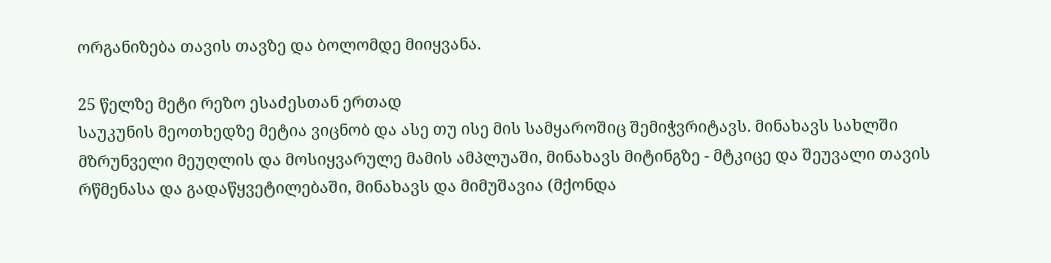ორგანიზება თავის თავზე და ბოლომდე მიიყვანა.

25 წელზე მეტი რეზო ესაძესთან ერთად
საუკუნის მეოთხედზე მეტია ვიცნობ და ასე თუ ისე მის სამყაროშიც შემიჭვრიტავს. მინახავს სახლში მზრუნველი მეუღლის და მოსიყვარულე მამის ამპლუაში, მინახავს მიტინგზე - მტკიცე და შეუვალი თავის რწმენასა და გადაწყვეტილებაში, მინახავს და მიმუშავია (მქონდა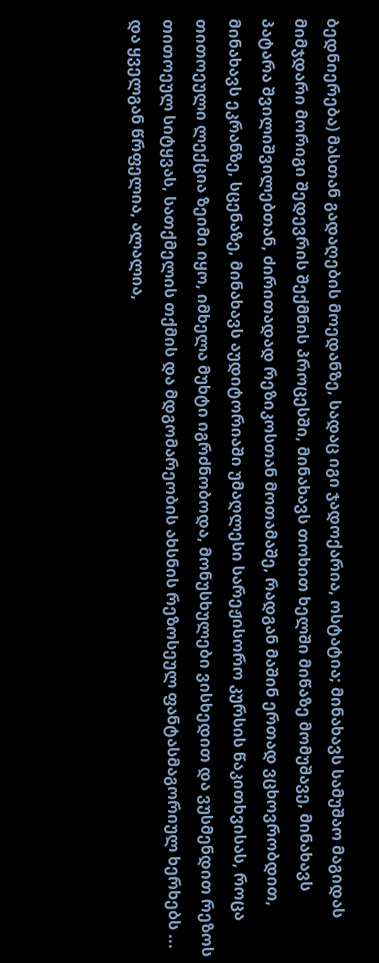ბედნიერება) მასთან გადაღების მოედანზე, სადაც იგი ჯადოქარია, ოსტატია; მინახავს სამუშაო მაგიდას მიმჯდარი მორიგი შედევრის შექმნის პროცესში, მინახავს თოხით ხელში მიწაზე მომუშავე, მინახავს პატარა შვილიშვილებთან, ძირითადად რეზიკოსთან მოთამაშე, რადგან მაშინ ერთად ვცხოვრობდით, მინახავს ეკრანზე, სცენაზე, მინახავს აუდიტორიაში უმაღლესი სარეჟისორო კურსის წაკითხვისას, როცა თითოეული ლექცია ზეიმი იყო, იმხელა მუხტი იგრძნობოდა, მონუსხულები ვისხედით და ვუსმენდით რეზოს თითოეულ სიტყვას, სათქმელის თქმის და მდგომარეობის ახსნის რეზოსეულ ფანტასმაგორიულ ხერხებს ... და ყველგან წრფელია, ალალია,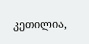კეთილია,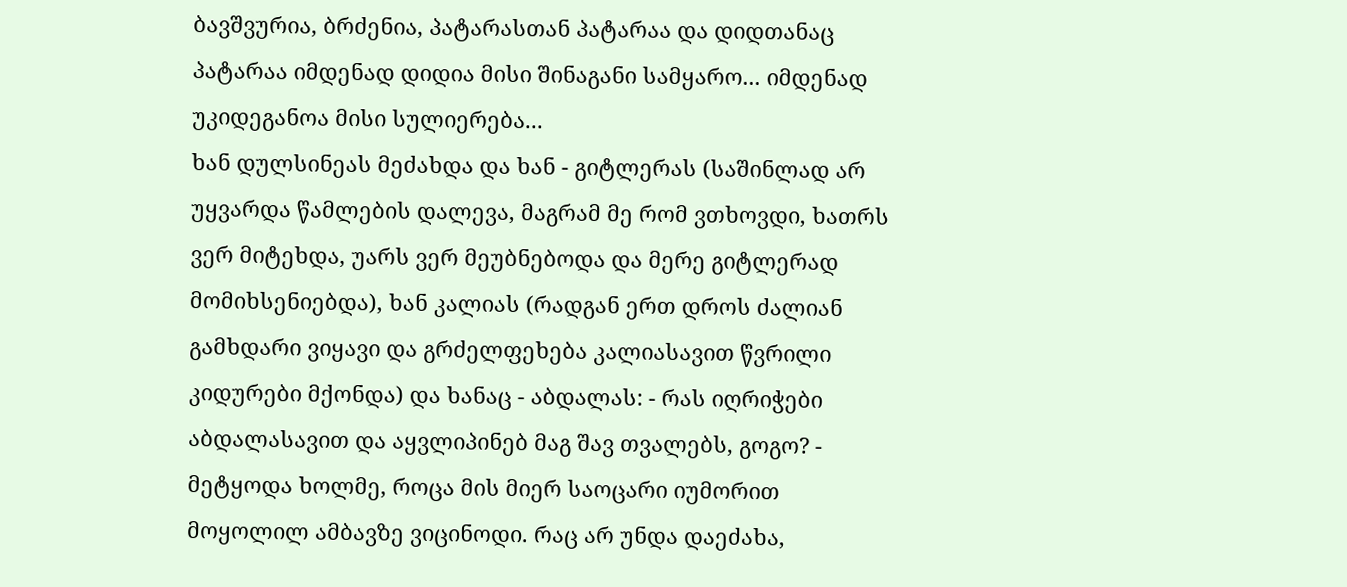ბავშვურია, ბრძენია, პატარასთან პატარაა და დიდთანაც პატარაა იმდენად დიდია მისი შინაგანი სამყარო... იმდენად უკიდეგანოა მისი სულიერება...
ხან დულსინეას მეძახდა და ხან - გიტლერას (საშინლად არ უყვარდა წამლების დალევა, მაგრამ მე რომ ვთხოვდი, ხათრს ვერ მიტეხდა, უარს ვერ მეუბნებოდა და მერე გიტლერად მომიხსენიებდა), ხან კალიას (რადგან ერთ დროს ძალიან გამხდარი ვიყავი და გრძელფეხება კალიასავით წვრილი კიდურები მქონდა) და ხანაც - აბდალას: - რას იღრიჭები აბდალასავით და აყვლიპინებ მაგ შავ თვალებს, გოგო? - მეტყოდა ხოლმე, როცა მის მიერ საოცარი იუმორით მოყოლილ ამბავზე ვიცინოდი. რაც არ უნდა დაეძახა,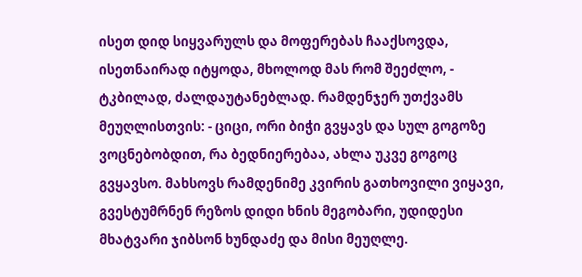ისეთ დიდ სიყვარულს და მოფერებას ჩააქსოვდა, ისეთნაირად იტყოდა, მხოლოდ მას რომ შეეძლო, - ტკბილად, ძალდაუტანებლად. რამდენჯერ უთქვამს მეუღლისთვის: - ციცი, ორი ბიჭი გვყავს და სულ გოგოზე ვოცნებობდით, რა ბედნიერებაა, ახლა უკვე გოგოც გვყავსო. მახსოვს რამდენიმე კვირის გათხოვილი ვიყავი, გვესტუმრნენ რეზოს დიდი ხნის მეგობარი, უდიდესი მხატვარი ჯიბსონ ხუნდაძე და მისი მეუღლე.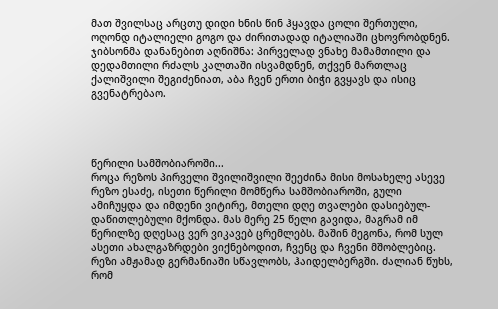მათ შვილსაც არცთუ დიდი ხნის წინ ჰყავდა ცოლი შერთული, ოღონდ იტალიელი გოგო და ძირითადად იტალიაში ცხოვრობდნენ. ჯიბსონმა დანანებით აღნიშნა: პირველად ვნახე მამამთილი და დედამთილი რძალს კალთაში ისვამდნენ, თქვენ მართლაც ქალიშვილი შეგიძენიათ, აბა ჩვენ ერთი ბიჭი გვყავს და ისიც გვენატრებაო.




წერილი სამშობიაროში...
როცა რეზოს პირველი შვილიშვილი შეეძინა მისი მოსახელე ასევე რეზო ესაძე, ისეთი წერილი მომწერა სამშობიაროში, გული ამიჩუყდა და იმდენი ვიტირე, მთელი დღე თვალები დასიებულ-დაწითლებული მქონდა. მას მერე 25 წელი გავიდა, მაგრამ იმ წერილზე დღესაც ვერ ვიკავებ ცრემლებს. მაშინ მეგონა, რომ სულ ასეთი ახალგაზრდები ვიქნებოდით, ჩვენც და ჩვენი მშობლებიც.
რეზი ამჟამად გერმანიაში სწავლობს, ჰაიდელბერგში. ძალიან წუხს, რომ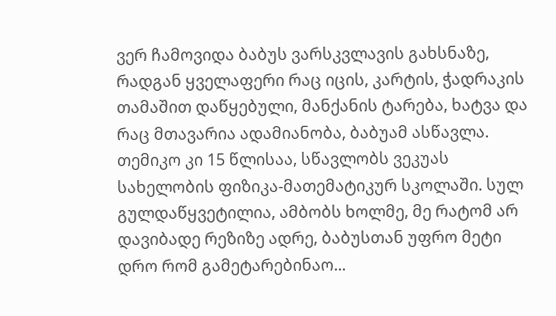ვერ ჩამოვიდა ბაბუს ვარსკვლავის გახსნაზე, რადგან ყველაფერი რაც იცის, კარტის, ჭადრაკის თამაშით დაწყებული, მანქანის ტარება, ხატვა და რაც მთავარია ადამიანობა, ბაბუამ ასწავლა.
თემიკო კი 15 წლისაა, სწავლობს ვეკუას სახელობის ფიზიკა-მათემატიკურ სკოლაში. სულ გულდაწყვეტილია, ამბობს ხოლმე, მე რატომ არ დავიბადე რეზიზე ადრე, ბაბუსთან უფრო მეტი დრო რომ გამეტარებინაო...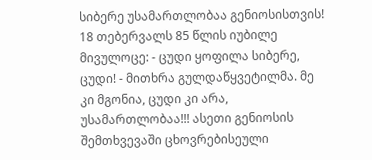სიბერე უსამართლობაა გენიოსისთვის!
18 თებერვალს 85 წლის იუბილე მივულოცე: - ცუდი ყოფილა სიბერე, ცუდი! - მითხრა გულდაწყვეტილმა. მე კი მგონია, ცუდი კი არა, უსამართლობაა!!! ასეთი გენიოსის შემთხვევაში ცხოვრებისეული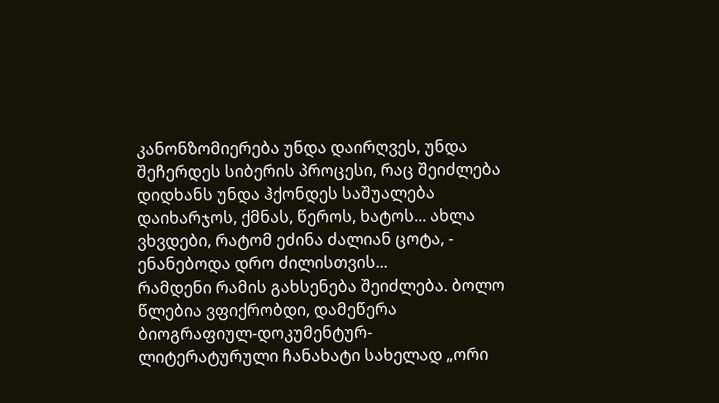კანონზომიერება უნდა დაირღვეს, უნდა შეჩერდეს სიბერის პროცესი, რაც შეიძლება დიდხანს უნდა ჰქონდეს საშუალება დაიხარჯოს, ქმნას, წეროს, ხატოს... ახლა ვხვდები, რატომ ეძინა ძალიან ცოტა, - ენანებოდა დრო ძილისთვის...
რამდენი რამის გახსენება შეიძლება. ბოლო წლებია ვფიქრობდი, დამეწერა ბიოგრაფიულ-დოკუმენტურ-ლიტერატურული ჩანახატი სახელად „ორი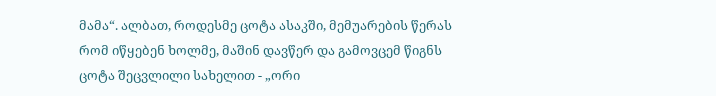მამა“. ალბათ, როდესმე ცოტა ასაკში, მემუარების წერას რომ იწყებენ ხოლმე, მაშინ დავწერ და გამოვცემ წიგნს ცოტა შეცვლილი სახელით - „ორი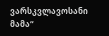ვარსკვლავოსანი მამა“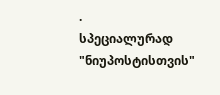.
სპეციალურად "ნიუპოსტისთვის"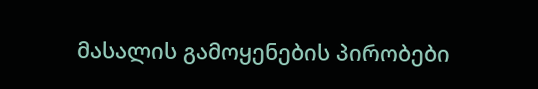მასალის გამოყენების პირობები